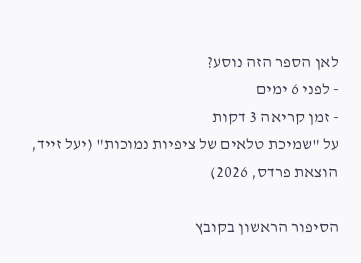לאן הספר הזה נוסע?
- לפני 6 ימים
- זמן קריאה 3 דקות
על "שמיכת טלאים של ציפיות נמוכות" (יעל זייד, הוצאת פרדס, 2026)

הסיפור הראשון בקובץ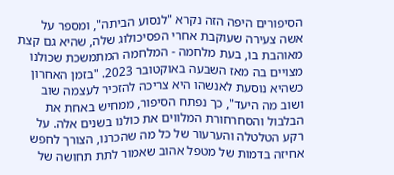הסיפורים היפה הזה נקרא "לנסוע הביתה", ומספר על אשה צעירה שעוקבת אחרי הפסיכולוג שלה, שהיא גם קצת מאוהבת בו, בעת מלחמה - המלחמה המתמשכת שכולנו מצויים בה מאז השבעה באוקטובר 2023. "בזמן האחרון כשהיא נוסעת לאנשהו היא צריכה להזכיר לעצמה שוב ושוב מה היעד", כך נפתח הסיפור, ממחיש באחת את הבלבול והסחרחורת המלווים את כולנו בשנים אלה. על רקע הטלטלה והערעור של כל מה שהכרנו, הצורך לחפש אחיזה בדמות של מטפל אהוב שאמור לתת תחושה של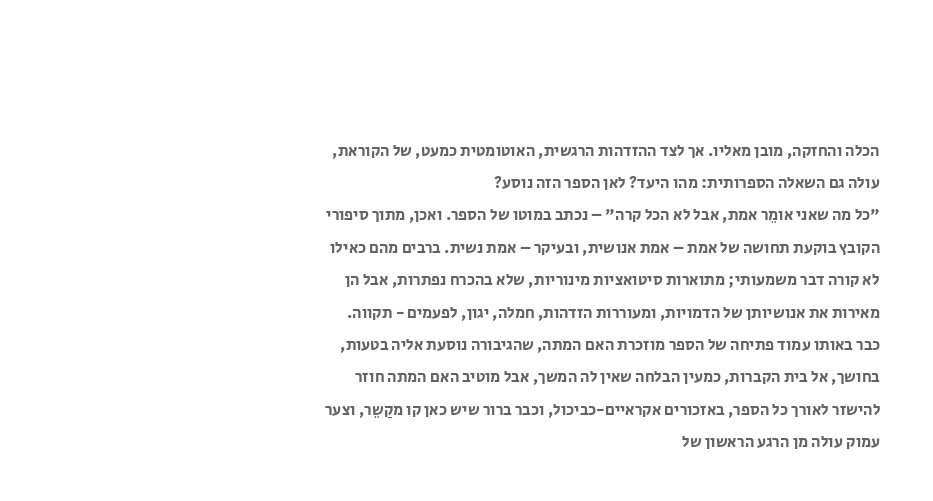הכלה והחזקה, מובן מאליו. אך לצד ההזדהות הרגשית, האוטומטית כמעט, של הקוראת, עולה גם השאלה הספרותית: מהו היעד? לאן הספר הזה נוסע?
"כל מה שאני אומֵר אמת, אבל לא הכל קרה" – נכתב במוטו של הספר. ואכן, מתוך סיפורי הקובץ בוקעת תחושה של אמת – אמת אנושית, ובעיקר – אמת נשית. ברבים מהם כאילו לא קורה דבר משמעותי; מתוארות סיטואציות מינוריות, שלא בהכרח נפתרות, אבל הן מאירות את אנושיותן של הדמויות, ומעוררות הזדהות, חמלה, יגון, לפעמים - תקווה.
כבר באותו עמוד פתיחה של הספר מוזכרת האם המתה, שהגיבורה נוסעת אליה בטעות, בחושך, אל בית הקברות, כמעין הבלחה שאין לה המשך, אבל מוטיב האם המתה חוזר להישזר לאורך כל הספר, באזכורים אקראיים-כביכול, וכבר ברור שיש כאן קו מקַשֵר, וצער עמוק עולה מן הרגע הראשון של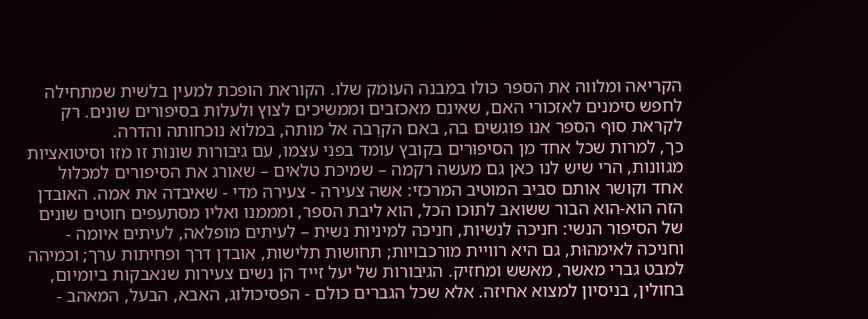הקריאה ומלווה את הספר כולו במבנה העומק שלו. הקוראת הופכת למעין בלשית שמתחילה לחפש סימנים לאזכורי האם, שאינם מאכזבים וממשיכים לצוץ ולעלות בסיפורים שונים. רק לקראת סוף הספר אנו פוגשים בה, באם הקרֵבה אל מותה, במלוא נוכחותה והדרה.
כך, למרות שכל אחד מן הסיפורים בקובץ עומד בפני עצמו, עם גיבורות שונות זו מזו וסיטואציות מגוונות, הרי שיש לנו כאן גם מעשה רקמה – שמיכת טלאים – שאורג את הסיפורים למכלול אחד וקושר אותם סביב המוטיב המרכזי: אשה צעירה - צעירה מדי - שאיבדה את אמה. האובדן הזה הוא-הוא הבור ששואב לתוכו הכל, הוא ליבת הספר, ומממנו ואליו מסתעפים חוטים שונים של הסיפור הנשי: חניכה לנשיות, חניכה למיניות נשית – לעיתים מופלאה, לעיתים איומה - וחניכה לאימהוּת, גם היא רוויית מורכבויות; תחושות תלישות, אובדן דרך ופחיתות ערך; וכמיהה למבט גברי מאשר, מאשש ומחזיק. הגיבורות של יעל זייד הן נשים צעירות שנאבקות ביומיום, בחולין, בניסיון למצוא אחיזה. אלא שכל הגברים כולם - הפסיכולוג, האבא, הבעל, המאהב -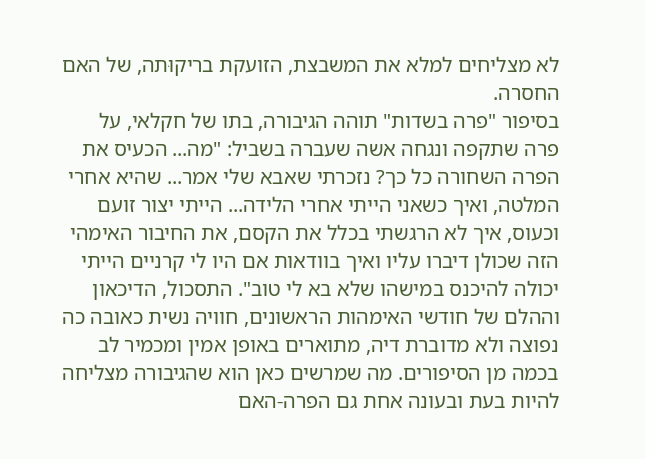לא מצליחים למלא את המשבצת, הזועקת בריקוּתה, של האם החסרה.
בסיפור "פרה בשדות" תוהה הגיבורה, בתו של חקלאי, על פרה שתקפה ונגחה אשה שעברה בשביל: "מה... הכעיס את הפרה השחורה כל כך? נזכרתי שאבא שלי אמר... שהיא אחרי המלטה, ואיך כשאני הייתי אחרי הלידה... הייתי יצור זועם וכעוס, איך לא הרגשתי בכלל את הקסם, את החיבור האימהי הזה שכולן דיברו עליו ואיך בוודאות אם היו לי קרניים הייתי יכולה להיכנס במישהו שלא בא לי טוב". התסכול, הדיכאון וההלם של חודשי האימהות הראשונים, חוויה נשית כאובה כה נפוצה ולא מדוברת דיה, מתוארים באופן אמין ומכמיר לב בכמה מן הסיפורים. מה שמרשים כאן הוא שהגיבורה מצליחה להיות בעת ובעונה אחת גם הפרה-האם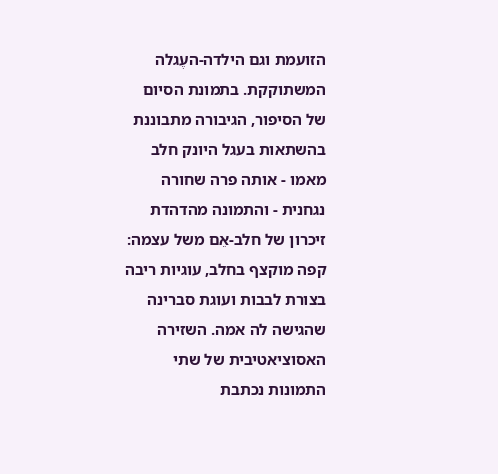הזועמת וגם הילדה-העֶגלה המשתוקקת. בתמונת הסיום של הסיפור, הגיבורה מתבוננת בהשתאות בעגל היונק חלב מאמו - אותה פרה שחורה נגחנית - והתמונה מהדהדת זיכרון של חלב-אֵם משל עצמה: קפה מוקצף בחלב, עוגיות ריבה בצורת לבבות ועוגת סברינה שהגישה לה אמה. השזירה האסוציאטיבית של שתי התמונות נכתבת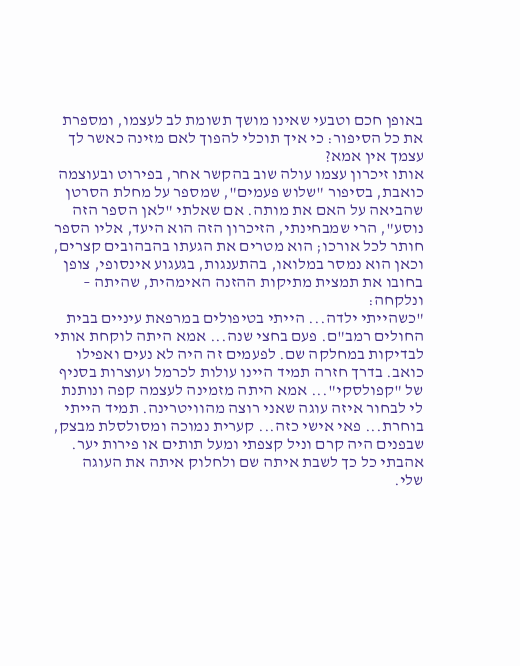באופן חכם וטבעי שאינו מושך תשומת לב לעצמו, ומספרת את כל הסיפור: כי איך תוכלי להפוך לאם מזינה כאשר לך עצמך אין אמא?
אותו זיכרון עצמו עולה שוב בהקשר אחר, בפירוט ובעוצמה כואבת, בסיפור "שלוש פעמים", שמספר על מחלת הסרטן שהביאה על האם את מותה. אם שאלתי "לאן הספר הזה נוסע", הרי שמבחינתי, הזיכרון הזה הוא היעד, אליו הספר חותר לכל אורכו; הוא מטרים את הגעתו בהבהובים קצרים, וכאן הוא נמסר במלואו, בהתענגות, בגעגוע אינסופי, צופן בחובו את תמצית מתיקות ההזנה האימהית, שהיתה – ונלקחה:
"כשהייתי ילדה... הייתי בטיפולים במרפאת עיניים בבית החולים רמב"ם. פעם בחצי שנה... אמא היתה לוקחת אותי לבדיקות במחלקה שם. לפעמים זה היה לא נעים ואפילו כואב. בדרך חזרה תמיד היינו עולות לכרמל ועוצרות בסניף של "קפולסקי"... אמא היתה מזמינה לעצמה קפה ונותנת לי לבחור איזה עוגה שאני רוצה מהוויטרינה. תמיד הייתי בוחרת... פאי אישי כזה... קערית נמוכה ומסולסלת מבצק, שבפנים היה קרם וניל קצפתי ומעל תותים או פירות יער. אהבתי כל כך לשבת איתה שם ולחלוק איתה את העוגה שלי.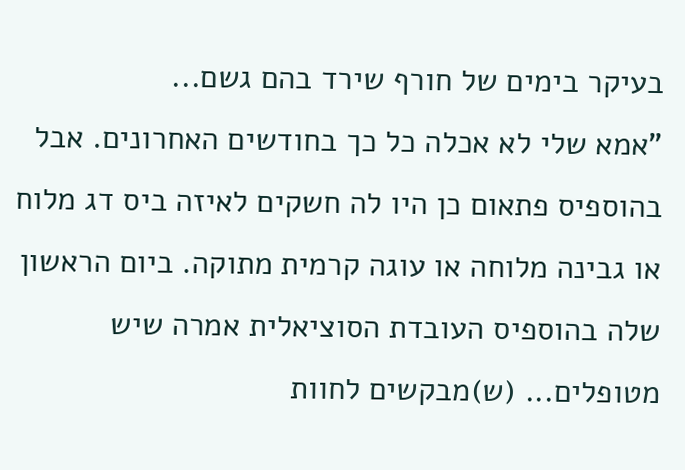בעיקר בימים של חורף שירד בהם גשם...
"אמא שלי לא אכלה כל כך בחודשים האחרונים. אבל בהוספיס פתאום כן היו לה חשקים לאיזה ביס דג מלוח או גבינה מלוחה או עוגה קרמית מתוקה. ביום הראשון שלה בהוספיס העובדת הסוציאלית אמרה שיש מטופלים... (ש)מבקשים לחוות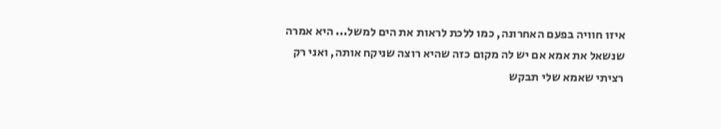איזו חוויה בפעם האחרונה, כמו ללכת לראות את הים למשל... היא אמרה שנשאל את אמא אם יש לה מקום כזה שהיא רוצה שניקח אותה, ואני רק רציתי שאמא שלי תבקש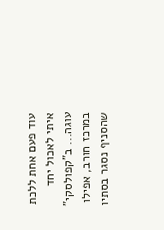עוד פעם אחת ללכת איתי לאכול יחד עוגה... ב"קפולסקי" במרכז חורב, אפילו שהסניף נסגר בסתיו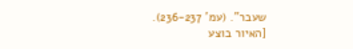שעבר". (עמ' 236-237).
[האיור בוצע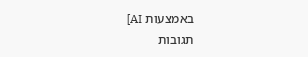באמצעות AI]
תגובות